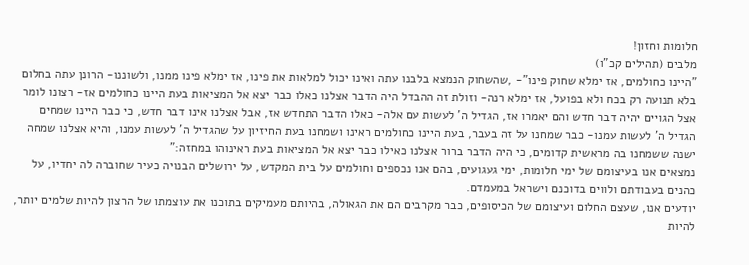חלומות וחזון!
מלבים (תהילים קכ"ו)
"היינו כחולמים, אז ימלא שחוק פינו"- ,שהשחוק הנמצא בלבנו עתה ואינו יכול למלאות את פינו, אז ימלא פינו ממנו, ולשוננו- הרונן עתה בחלום בלא תנועה רק בכח ולא בפועל, אז ימלא רנה- וזולת זה ההבדל היה הדבר אצלנו כאלו כבר יצא אל המציאות בעת היינו כחולמים אז- רצונו לומר אצל הגויים יהיה דבר חדש והם יאמרו אז, הגדיל ה' לעשות עם אלה- כאלו הדבר התחדש אז, אבל אצלנו אינו דבר חדש, כי כבר היינו שמחים הגדיל ה' לעשות עמנו- כבר שמחנו על זה בעבר, בעת היינו כחולמים ראינו ושמחנו בעת החיזיון על שהגדיל ה' לעשות עמנו, והיא אצלנו שמחה ישנה ששמחנו בה מראשית קדומים, כי היה הדבר ברור אצלנו כאילו כבר יצא אל המציאות בעת ראינוהו במחזה:"
נמצאים אנו בעיצומם של ימי חלומות, ימי געגועים, בהם אנו נכספים וחולמים על בית המקדש, על ירושלים הבנויה כעיר שחוברה לה יחדיו, על כהנים בעבודתם ולווים בדוכנם וישראל במעמדם.
יודעים אנו, שעצם החלום ועיצומם של הכיסופים, כבר מקרבים הם את הגאולה, בהיותם מעמיקים בתוכנו את עוצמתו של הרצון להיות שלמים יותר, להיות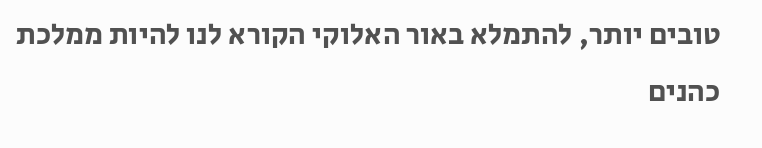טובים יותר, להתמלא באור האלוקי הקורא לנו להיות ממלכת כהנים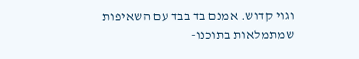וגוי קדוש. אמנם בד בבד עם השאיפות שמתמלאות בתוכנו-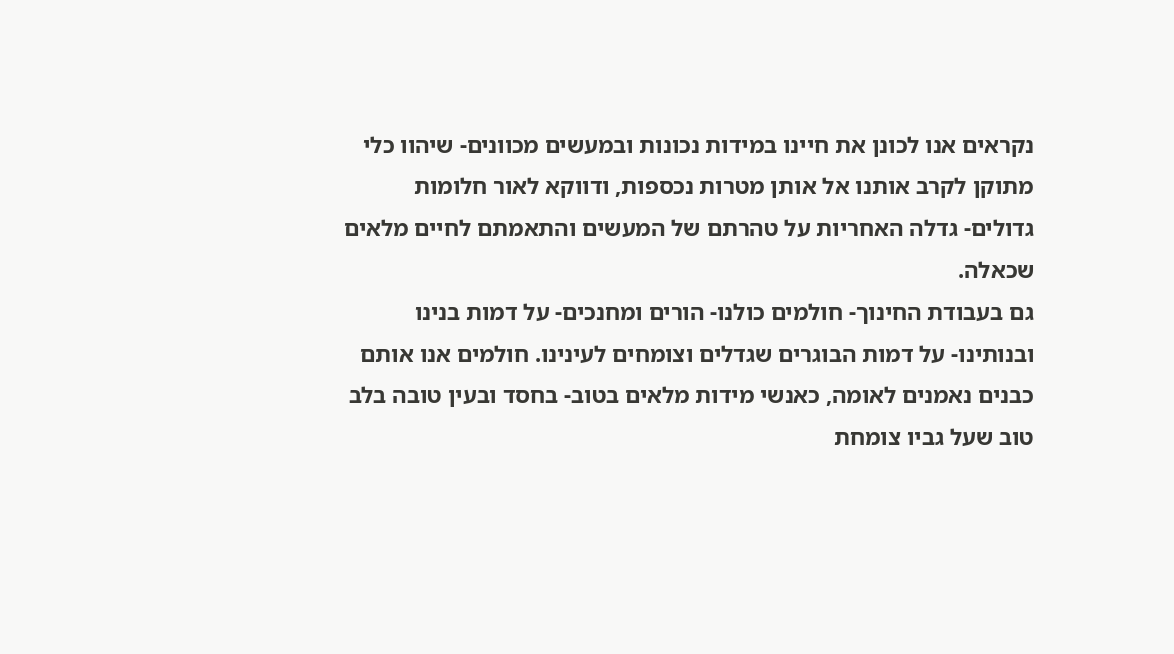נקראים אנו לכונן את חיינו במידות נכונות ובמעשים מכוונים- שיהוו כלי מתוקן לקרב אותנו אל אותן מטרות נכספות, ודווקא לאור חלומות גדולים- גדלה האחריות על טהרתם של המעשים והתאמתם לחיים מלאים שכאלה.
גם בעבודת החינוך- חולמים כולנו- הורים ומחנכים- על דמות בנינו ובנותינו- על דמות הבוגרים שגדלים וצומחים לעינינו. חולמים אנו אותם כבנים נאמנים לאומה, כאנשי מידות מלאים בטוב- בחסד ובעין טובה בלב טוב שעל גביו צומחת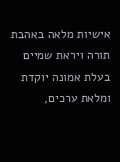אישיות מלאה באהבת תורה ויראת שמיים בעלת אמונה יוקדת ומלאת ערכים,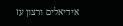אידיאלים ורצון עז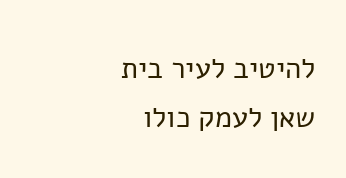להיטיב לעיר בית שאן לעמק כולו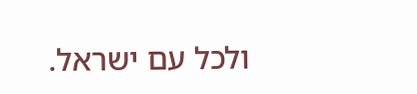ולכל עם ישראל.